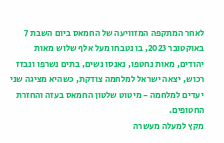לאחר המתקפה המזוויעה של החמאס ביום השבת 7 באוקטובר 2023, בו נטבחו מעל אלף שלוש מאות יהודים, מאות נחטפו, נאנסו נשים, בתים נשרפו ונבזז רכוש, יצאה ישראל למלחמה צודקת, כשהיא מציגה שני יעדים למלחמה - מיטוט שלטון החמאס בעזה והחזרת החטופים.
מקץ למעלה מעשרה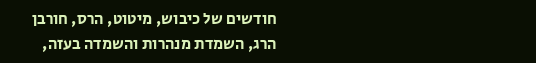חודשים של כיבוש, מיטוט, הרס, חורבן הרג, השמדת מנהרות והשמדה בעזה,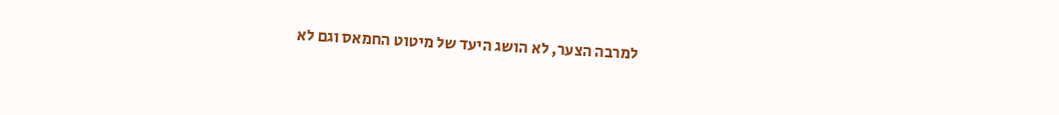למרבה הצער, לא הושג היעד של מיטוט החמאס וגם לא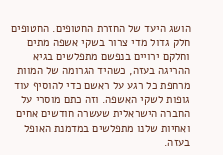הושג היעד של החזרת החטופים. החטופים חלק גדול מדי צרור בשקי אשפה מתים וחלקם ירויים בנפשם מתפלשים בגיא ההריגה בעזה, כשהיד הגרומה של המוות מרחפת כל רגע על ראשם כדי להוסיף עוד גופות לשקי האשפה. וזה כתם מוסרי על החברה הישראלית שעשרה חודשים אחים ואחיות שלנו מתפלשים במדמנת האופל בעזה.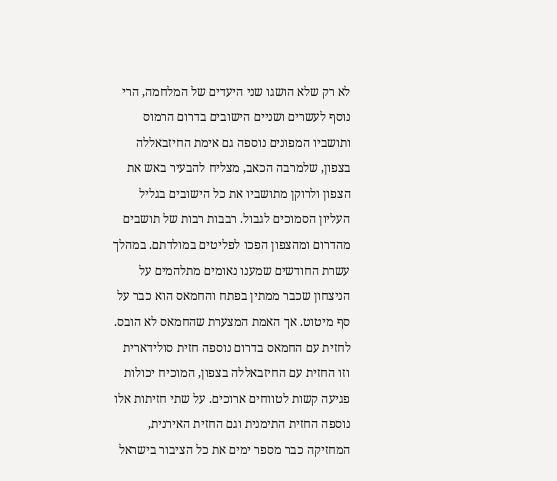לא רק שלא הושגו שני היעדים של המלחמה, הרי נוסף לעשרים ושניים הישובים בדרום הרמוס ותושביו המפונים נוספה גם אימת החיזבאללה בצפון, שלמרבה הכאב, מצליח להבעיר באש את הצפון ולרוקן מתושביו את כל הישובים בגליל העליון הסמוכים לגבול. רבבות רבות של תושבים מהדרום ומהצפון הפכו לפליטים במולדתם. במהלך עשרת החודשים שמענו נאומים מתלהמים על הניצחון שכבר ממתין בפתח והחמאס הוא כבר על סף מיטוט. אך האמת המצערת שהחמאס לא הובס.
לחזית עם החמאס בדרום נוספה חזית סולידארית וזו החזית עם החיזבאללה בצפון, המוכיח יכולות פגיעה קשות לטווחים ארוכים. על שתי חזיתות אלו נוספה החזית התימנית וגם החזית האירנית, המחזיקה כבר מספר ימים את כל הציבור בישראל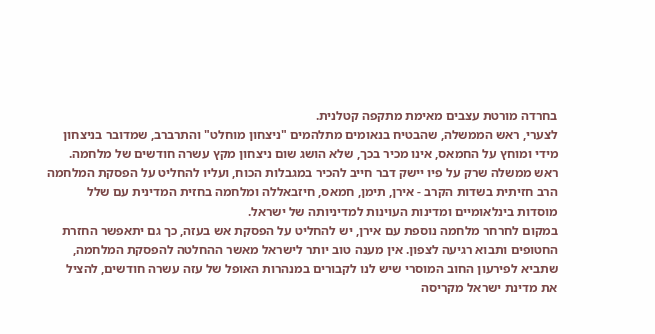בחרדה מורטת עצבים מאימת מתקפה קטלנית.
לצערי, ראש הממשלה, שהבטיח בנאומים מתלהמים "ניצחון מוחלט" והתרברב, שמדובר בניצחון מידי ומוחץ על החמאס, אינו מכיר בכך, שלא הושג שום ניצחון מקץ עשרה חודשים של מלחמה. ראש ממשלה שרק על פיו יישק דבר חייב להכיר במגבלות הכוח, ועליו להחליט על הפסקת המלחמה הרב חזיתית בשדות הקרב - אירן, תימן, חמאס, חיזבאללה ומלחמה בחזית המדינית עם שלל מוסדות בינלאומיים ומדינות העוינות למדיניותה של ישראל.
במקום לחרחר מלחמה נוספת עם אירן, יש להחליט על הפסקת אש בעזה, כך גם יתאפשר החזרת החטופים ותבוא רגיעה לצפון. אין מענה טוב יותר לישראל מאשר ההחלטה להפסקת המלחמה, שתביא לפירעון החוב המוסרי שיש לנו לקבורים במנהרות האופל של עזה עשרה חודשים, להציל את מדינת ישראל מקריסה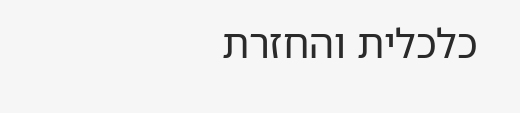כלכלית והחזרת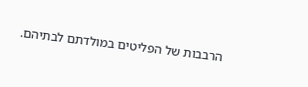הרבבות של הפליטים במולדתם לבתיהם.